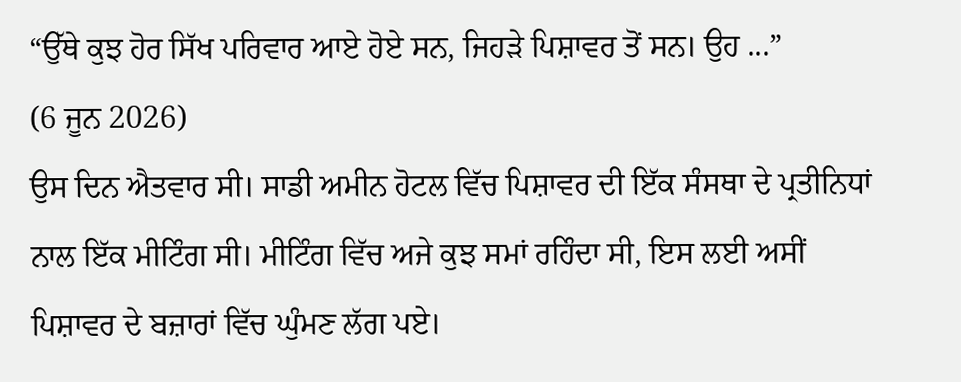“ਉੱਥੇ ਕੁਝ ਹੋਰ ਸਿੱਖ ਪਰਿਵਾਰ ਆਏ ਹੋਏ ਸਨ, ਜਿਹੜੇ ਪਿਸ਼ਾਵਰ ਤੋਂ ਸਨ। ਉਹ ...”
(6 ਜੂਨ 2026)
ਉਸ ਦਿਨ ਐਤਵਾਰ ਸੀ। ਸਾਡੀ ਅਮੀਨ ਹੋਟਲ ਵਿੱਚ ਪਿਸ਼ਾਵਰ ਦੀ ਇੱਕ ਸੰਸਥਾ ਦੇ ਪ੍ਰਤੀਨਿਧਾਂ ਨਾਲ ਇੱਕ ਮੀਟਿੰਗ ਸੀ। ਮੀਟਿੰਗ ਵਿੱਚ ਅਜੇ ਕੁਝ ਸਮਾਂ ਰਹਿੰਦਾ ਸੀ, ਇਸ ਲਈ ਅਸੀਂ ਪਿਸ਼ਾਵਰ ਦੇ ਬਜ਼ਾਰਾਂ ਵਿੱਚ ਘੁੰਮਣ ਲੱਗ ਪਏ।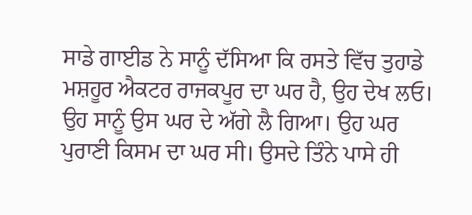ਸਾਡੇ ਗਾਈਡ ਨੇ ਸਾਨੂੰ ਦੱਸਿਆ ਕਿ ਰਸਤੇ ਵਿੱਚ ਤੁਹਾਡੇ ਮਸ਼ਹੂਰ ਐਕਟਰ ਰਾਜਕਪੂਰ ਦਾ ਘਰ ਹੈ, ਉਹ ਦੇਖ ਲਓ। ਉਹ ਸਾਨੂੰ ਉਸ ਘਰ ਦੇ ਅੱਗੇ ਲੈ ਗਿਆ। ਉਹ ਘਰ ਪੁਰਾਣੀ ਕਿਸਮ ਦਾ ਘਰ ਸੀ। ਉਸਦੇ ਤਿੰਨੇ ਪਾਸੇ ਹੀ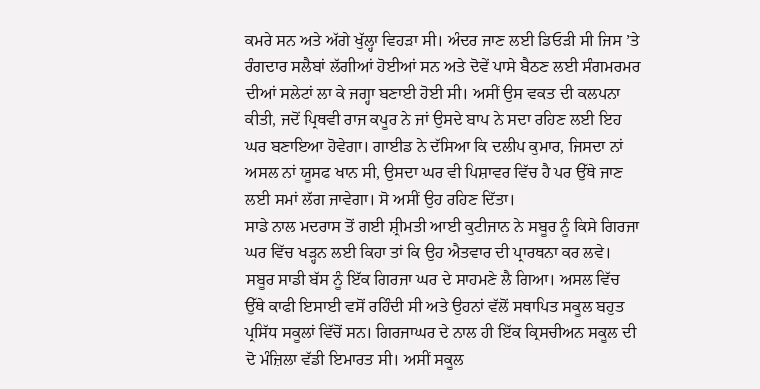ਕਮਰੇ ਸਨ ਅਤੇ ਅੱਗੇ ਖੁੱਲ੍ਹਾ ਵਿਹੜਾ ਸੀ। ਅੰਦਰ ਜਾਣ ਲਈ ਡਿਓੜੀ ਸੀ ਜਿਸ ’ਤੇ ਰੰਗਦਾਰ ਸਲੈਬਾਂ ਲੱਗੀਆਂ ਹੋਈਆਂ ਸਨ ਅਤੇ ਦੋਵੇਂ ਪਾਸੇ ਬੈਠਣ ਲਈ ਸੰਗਮਰਮਰ ਦੀਆਂ ਸਲੇਟਾਂ ਲਾ ਕੇ ਜਗ੍ਹਾ ਬਣਾਈ ਹੋਈ ਸੀ। ਅਸੀਂ ਉਸ ਵਕਤ ਦੀ ਕਲਪਨਾ ਕੀਤੀ, ਜਦੋਂ ਪ੍ਰਿਥਵੀ ਰਾਜ ਕਪੂਰ ਨੇ ਜਾਂ ਉਸਦੇ ਬਾਪ ਨੇ ਸਦਾ ਰਹਿਣ ਲਈ ਇਹ ਘਰ ਬਣਾਇਆ ਹੋਵੇਗਾ। ਗਾਈਡ ਨੇ ਦੱਸਿਆ ਕਿ ਦਲੀਪ ਕੁਮਾਰ, ਜਿਸਦਾ ਨਾਂ ਅਸਲ ਨਾਂ ਯੂਸਫ ਖਾਨ ਸੀ, ਉਸਦਾ ਘਰ ਵੀ ਪਿਸ਼ਾਵਰ ਵਿੱਚ ਹੈ ਪਰ ਉੱਥੇ ਜਾਣ ਲਈ ਸਮਾਂ ਲੱਗ ਜਾਵੇਗਾ। ਸੋ ਅਸੀਂ ਉਹ ਰਹਿਣ ਦਿੱਤਾ।
ਸਾਡੇ ਨਾਲ ਮਦਰਾਸ ਤੋਂ ਗਈ ਸ਼੍ਰੀਮਤੀ ਆਈ ਕੁਟੀਜਾਨ ਨੇ ਸਬੂਰ ਨੂੰ ਕਿਸੇ ਗਿਰਜਾ ਘਰ ਵਿੱਚ ਖੜ੍ਹਨ ਲਈ ਕਿਹਾ ਤਾਂ ਕਿ ਉਹ ਐਤਵਾਰ ਦੀ ਪ੍ਰਾਰਥਨਾ ਕਰ ਲਵੇ। ਸਬੂਰ ਸਾਡੀ ਬੱਸ ਨੂੰ ਇੱਕ ਗਿਰਜਾ ਘਰ ਦੇ ਸਾਹਮਣੇ ਲੈ ਗਿਆ। ਅਸਲ ਵਿੱਚ ਉੱਥੇ ਕਾਫੀ ਇਸਾਈ ਵਸੋਂ ਰਹਿੰਦੀ ਸੀ ਅਤੇ ਉਹਨਾਂ ਵੱਲੋਂ ਸਥਾਪਿਤ ਸਕੂਲ ਬਹੁਤ ਪ੍ਰਸਿੱਧ ਸਕੂਲਾਂ ਵਿੱਚੋਂ ਸਨ। ਗਿਰਜਾਘਰ ਦੇ ਨਾਲ ਹੀ ਇੱਕ ਕ੍ਰਿਸਚੀਅਨ ਸਕੂਲ ਦੀ ਦੋ ਮੰਜ਼ਿਲਾ ਵੱਡੀ ਇਮਾਰਤ ਸੀ। ਅਸੀਂ ਸਕੂਲ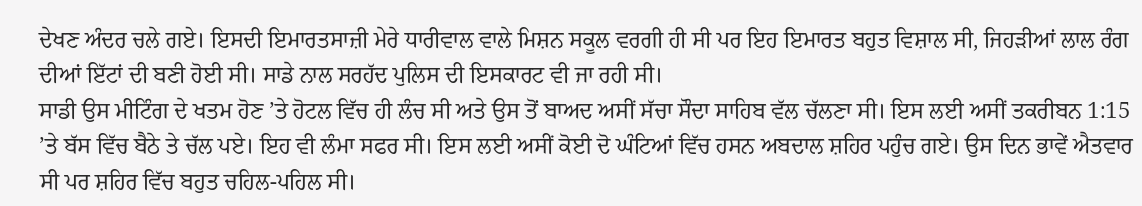ਦੇਖਣ ਅੰਦਰ ਚਲੇ ਗਏ। ਇਸਦੀ ਇਮਾਰਤਸਾਜ਼ੀ ਮੇਰੇ ਧਾਰੀਵਾਲ ਵਾਲੇ ਮਿਸ਼ਨ ਸਕੂਲ ਵਰਗੀ ਹੀ ਸੀ ਪਰ ਇਹ ਇਮਾਰਤ ਬਹੁਤ ਵਿਸ਼ਾਲ ਸੀ, ਜਿਹੜੀਆਂ ਲਾਲ ਰੰਗ ਦੀਆਂ ਇੱਟਾਂ ਦੀ ਬਣੀ ਹੋਈ ਸੀ। ਸਾਡੇ ਨਾਲ ਸਰਹੱਦ ਪੁਲਿਸ ਦੀ ਇਸਕਾਰਟ ਵੀ ਜਾ ਰਹੀ ਸੀ।
ਸਾਡੀ ਉਸ ਮੀਟਿੰਗ ਦੇ ਖਤਮ ਹੋਣ ’ਤੇ ਹੋਟਲ ਵਿੱਚ ਹੀ ਲੰਚ ਸੀ ਅਤੇ ਉਸ ਤੋਂ ਬਾਅਦ ਅਸੀਂ ਸੱਚਾ ਸੌਦਾ ਸਾਹਿਬ ਵੱਲ ਚੱਲਣਾ ਸੀ। ਇਸ ਲਈ ਅਸੀਂ ਤਕਰੀਬਨ 1:15 ’ਤੇ ਬੱਸ ਵਿੱਚ ਬੈਠੇ ਤੇ ਚੱਲ ਪਏ। ਇਹ ਵੀ ਲੰਮਾ ਸਫਰ ਸੀ। ਇਸ ਲਈ ਅਸੀਂ ਕੋਈ ਦੋ ਘੰਟਿਆਂ ਵਿੱਚ ਹਸਨ ਅਬਦਾਲ ਸ਼ਹਿਰ ਪਹੁੰਚ ਗਏ। ਉਸ ਦਿਨ ਭਾਵੇਂ ਐਤਵਾਰ ਸੀ ਪਰ ਸ਼ਹਿਰ ਵਿੱਚ ਬਹੁਤ ਚਹਿਲ-ਪਹਿਲ ਸੀ।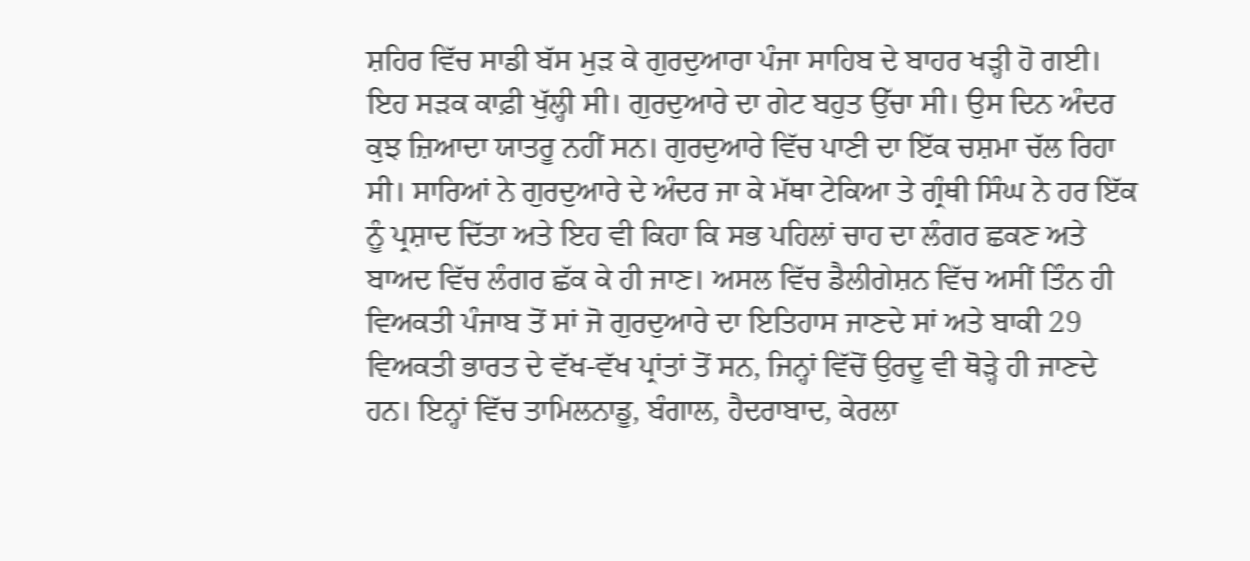ਸ਼ਹਿਰ ਵਿੱਚ ਸਾਡੀ ਬੱਸ ਮੁੜ ਕੇ ਗੁਰਦੁਆਰਾ ਪੰਜਾ ਸਾਹਿਬ ਦੇ ਬਾਹਰ ਖੜ੍ਹੀ ਹੋ ਗਈ। ਇਹ ਸੜਕ ਕਾਫ਼ੀ ਖੁੱਲ੍ਹੀ ਸੀ। ਗੁਰਦੁਆਰੇ ਦਾ ਗੇਟ ਬਹੁਤ ਉੱਚਾ ਸੀ। ਉਸ ਦਿਨ ਅੰਦਰ ਕੁਝ ਜ਼ਿਆਦਾ ਯਾਤਰੂ ਨਹੀਂ ਸਨ। ਗੁਰਦੁਆਰੇ ਵਿੱਚ ਪਾਣੀ ਦਾ ਇੱਕ ਚਸ਼ਮਾ ਚੱਲ ਰਿਹਾ ਸੀ। ਸਾਰਿਆਂ ਨੇ ਗੁਰਦੁਆਰੇ ਦੇ ਅੰਦਰ ਜਾ ਕੇ ਮੱਥਾ ਟੇਕਿਆ ਤੇ ਗ੍ਰੰਥੀ ਸਿੰਘ ਨੇ ਹਰ ਇੱਕ ਨੂੰ ਪ੍ਰਸ਼ਾਦ ਦਿੱਤਾ ਅਤੇ ਇਹ ਵੀ ਕਿਹਾ ਕਿ ਸਭ ਪਹਿਲਾਂ ਚਾਹ ਦਾ ਲੰਗਰ ਛਕਣ ਅਤੇ ਬਾਅਦ ਵਿੱਚ ਲੰਗਰ ਛੱਕ ਕੇ ਹੀ ਜਾਣ। ਅਸਲ ਵਿੱਚ ਡੈਲੀਗੇਸ਼ਨ ਵਿੱਚ ਅਸੀਂ ਤਿੰਨ ਹੀ ਵਿਅਕਤੀ ਪੰਜਾਬ ਤੋਂ ਸਾਂ ਜੋ ਗੁਰਦੁਆਰੇ ਦਾ ਇਤਿਹਾਸ ਜਾਣਦੇ ਸਾਂ ਅਤੇ ਬਾਕੀ 29 ਵਿਅਕਤੀ ਭਾਰਤ ਦੇ ਵੱਖ-ਵੱਖ ਪ੍ਰਾਂਤਾਂ ਤੋਂ ਸਨ, ਜਿਨ੍ਹਾਂ ਵਿੱਚੋਂ ਉਰਦੂ ਵੀ ਥੋੜ੍ਹੇ ਹੀ ਜਾਣਦੇ ਹਨ। ਇਨ੍ਹਾਂ ਵਿੱਚ ਤਾਮਿਲਨਾਡੂ, ਬੰਗਾਲ, ਹੈਦਰਾਬਾਦ, ਕੇਰਲਾ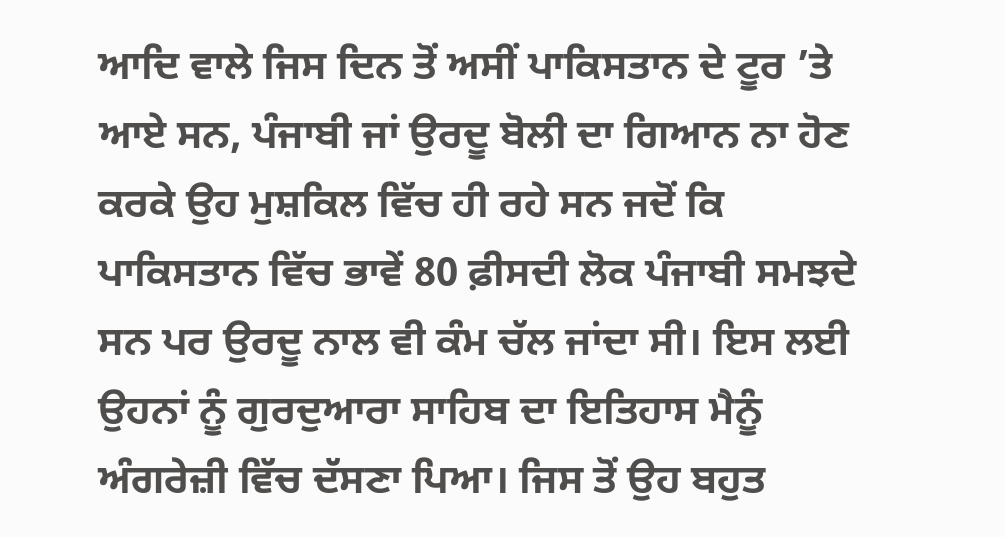ਆਦਿ ਵਾਲੇ ਜਿਸ ਦਿਨ ਤੋਂ ਅਸੀਂ ਪਾਕਿਸਤਾਨ ਦੇ ਟੂਰ ’ਤੇ ਆਏ ਸਨ, ਪੰਜਾਬੀ ਜਾਂ ਉਰਦੂ ਬੋਲੀ ਦਾ ਗਿਆਨ ਨਾ ਹੋਣ ਕਰਕੇ ਉਹ ਮੁਸ਼ਕਿਲ ਵਿੱਚ ਹੀ ਰਹੇ ਸਨ ਜਦੋਂ ਕਿ ਪਾਕਿਸਤਾਨ ਵਿੱਚ ਭਾਵੇਂ 80 ਫ਼ੀਸਦੀ ਲੋਕ ਪੰਜਾਬੀ ਸਮਝਦੇ ਸਨ ਪਰ ਉਰਦੂ ਨਾਲ ਵੀ ਕੰਮ ਚੱਲ ਜਾਂਦਾ ਸੀ। ਇਸ ਲਈ ਉਹਨਾਂ ਨੂੰ ਗੁਰਦੁਆਰਾ ਸਾਹਿਬ ਦਾ ਇਤਿਹਾਸ ਮੈਨੂੰ ਅੰਗਰੇਜ਼ੀ ਵਿੱਚ ਦੱਸਣਾ ਪਿਆ। ਜਿਸ ਤੋਂ ਉਹ ਬਹੁਤ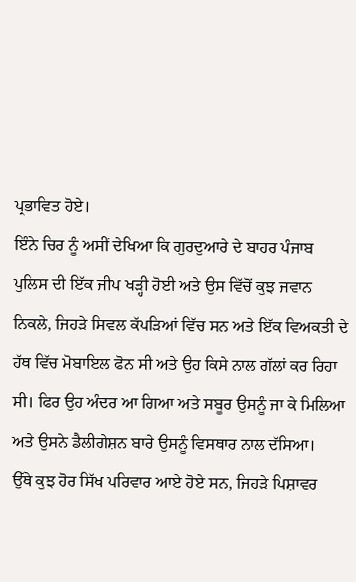ਪ੍ਰਭਾਵਿਤ ਹੋਏ।
ਇੰਨੇ ਚਿਰ ਨੂੰ ਅਸੀਂ ਦੇਖਿਆ ਕਿ ਗੁਰਦੁਆਰੇ ਦੇ ਬਾਹਰ ਪੰਜਾਬ ਪੁਲਿਸ ਦੀ ਇੱਕ ਜੀਪ ਖੜ੍ਹੀ ਹੋਈ ਅਤੇ ਉਸ ਵਿੱਚੋਂ ਕੁਝ ਜਵਾਨ ਨਿਕਲੇ, ਜਿਹੜੇ ਸਿਵਲ ਕੱਪੜਿਆਂ ਵਿੱਚ ਸਨ ਅਤੇ ਇੱਕ ਵਿਅਕਤੀ ਦੇ ਹੱਥ ਵਿੱਚ ਮੋਬਾਇਲ ਫੋਨ ਸੀ ਅਤੇ ਉਹ ਕਿਸੇ ਨਾਲ ਗੱਲਾਂ ਕਰ ਰਿਹਾ ਸੀ। ਫਿਰ ਉਹ ਅੰਦਰ ਆ ਗਿਆ ਅਤੇ ਸਬੂਰ ਉਸਨੂੰ ਜਾ ਕੇ ਮਿਲਿਆ ਅਤੇ ਉਸਨੇ ਡੈਲੀਗੇਸ਼ਨ ਬਾਰੇ ਉਸਨੂੰ ਵਿਸਥਾਰ ਨਾਲ ਦੱਸਿਆ।
ਉੱਥੇ ਕੁਝ ਹੋਰ ਸਿੱਖ ਪਰਿਵਾਰ ਆਏ ਹੋਏ ਸਨ, ਜਿਹੜੇ ਪਿਸ਼ਾਵਰ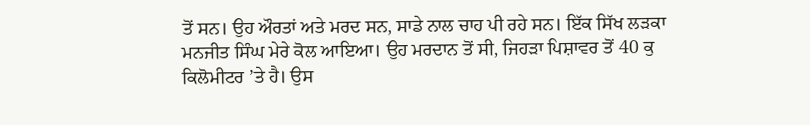ਤੋਂ ਸਨ। ਉਹ ਔਰਤਾਂ ਅਤੇ ਮਰਦ ਸਨ, ਸਾਡੇ ਨਾਲ ਚਾਹ ਪੀ ਰਹੇ ਸਨ। ਇੱਕ ਸਿੱਖ ਲੜਕਾ ਮਨਜੀਤ ਸਿੰਘ ਮੇਰੇ ਕੋਲ ਆਇਆ। ਉਹ ਮਰਦਾਨ ਤੋਂ ਸੀ, ਜਿਹੜਾ ਪਿਸ਼ਾਵਰ ਤੋਂ 40 ਕੁ ਕਿਲੋਮੀਟਰ ’ਤੇ ਹੈ। ਉਸ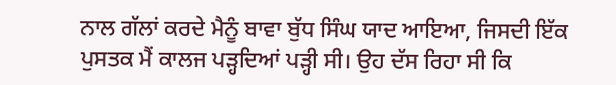ਨਾਲ ਗੱਲਾਂ ਕਰਦੇ ਮੈਨੂੰ ਬਾਵਾ ਬੁੱਧ ਸਿੰਘ ਯਾਦ ਆਇਆ, ਜਿਸਦੀ ਇੱਕ ਪੁਸਤਕ ਮੈਂ ਕਾਲਜ ਪੜ੍ਹਦਿਆਂ ਪੜ੍ਹੀ ਸੀ। ਉਹ ਦੱਸ ਰਿਹਾ ਸੀ ਕਿ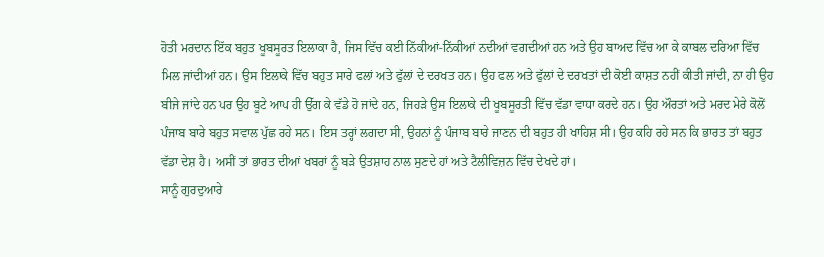ਹੋਤੀ ਮਰਦਾਨ ਇੱਕ ਬਹੁਤ ਖੂਬਸੂਰਤ ਇਲਾਕਾ ਹੈ, ਜਿਸ ਵਿੱਚ ਕਈ ਨਿੱਕੀਆਂ-ਨਿੱਕੀਆਂ ਨਦੀਆਂ ਵਗਦੀਆਂ ਹਨ ਅਤੇ ਉਹ ਬਾਅਦ ਵਿੱਚ ਆ ਕੇ ਕਾਬਲ ਦਰਿਆ ਵਿੱਚ ਮਿਲ ਜਾਂਦੀਆਂ ਹਨ। ਉਸ ਇਲਾਕੇ ਵਿੱਚ ਬਹੁਤ ਸਾਰੇ ਫਲਾਂ ਅਤੇ ਫੁੱਲਾਂ ਦੇ ਦਰਖਤ ਹਨ। ਉਹ ਫਲ ਅਤੇ ਫੁੱਲਾਂ ਦੇ ਦਰਖਤਾਂ ਦੀ ਕੋਈ ਕਾਸ਼ਤ ਨਹੀਂ ਕੀਤੀ ਜਾਂਦੀ, ਨਾ ਹੀ ਉਹ ਬੀਜੇ ਜਾਂਦੇ ਹਨ ਪਰ ਉਹ ਬੂਟੇ ਆਪ ਹੀ ਉੱਗ ਕੇ ਵੱਡੇ ਹੋ ਜਾਂਦੇ ਹਨ, ਜਿਹੜੇ ਉਸ ਇਲਾਕੇ ਦੀ ਖੂਬਸੂਰਤੀ ਵਿੱਚ ਵੱਡਾ ਵਾਧਾ ਕਰਦੇ ਹਨ। ਉਹ ਔਰਤਾਂ ਅਤੇ ਮਰਦ ਮੇਰੇ ਕੋਲੋਂ ਪੰਜਾਬ ਬਾਰੇ ਬਹੁਤ ਸਵਾਲ ਪੁੱਛ ਰਹੇ ਸਨ। ਇਸ ਤਰ੍ਹਾਂ ਲਗਦਾ ਸੀ, ਉਹਨਾਂ ਨੂੰ ਪੰਜਾਬ ਬਾਰੇ ਜਾਣਨ ਦੀ ਬਹੁਤ ਹੀ ਖਾਹਿਸ਼ ਸੀ। ਉਹ ਕਹਿ ਰਹੇ ਸਨ ਕਿ ਭਾਰਤ ਤਾਂ ਬਹੁਤ ਵੱਡਾ ਦੇਸ਼ ਹੈ। ਅਸੀਂ ਤਾਂ ਭਾਰਤ ਦੀਆਂ ਖਬਰਾਂ ਨੂੰ ਬੜੇ ਉਤਸ਼ਾਹ ਨਾਲ ਸੁਣਦੇ ਹਾਂ ਅਤੇ ਟੈਲੀਵਿਜ਼ਨ ਵਿੱਚ ਦੇਖਦੇ ਹਾਂ।
ਸਾਨੂੰ ਗੁਰਦੁਆਰੇ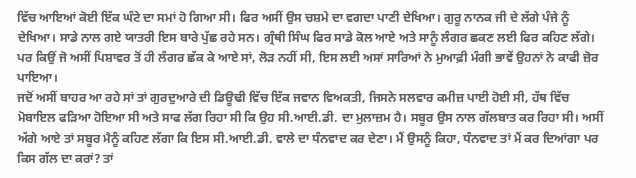ਵਿੱਚ ਆਇਆਂ ਕੋਈ ਇੱਕ ਘੰਟੇ ਦਾ ਸਮਾਂ ਹੋ ਗਿਆ ਸੀ। ਫਿਰ ਅਸੀਂ ਉਸ ਚਸ਼ਮੇ ਦਾ ਵਗਦਾ ਪਾਣੀ ਦੇਖਿਆ। ਗੁਰੂ ਨਾਨਕ ਜੀ ਦੇ ਲੱਗੇ ਪੰਜੇ ਨੂੰ ਦੇਖਿਆ। ਸਾਡੇ ਨਾਲ ਗਏ ਯਾਤਰੀ ਇਸ ਬਾਰੇ ਪੁੱਛ ਰਹੇ ਸਨ। ਗ੍ਰੰਥੀ ਸਿੰਘ ਫਿਰ ਸਾਡੇ ਕੋਲ ਆਏ ਅਤੇ ਸਾਨੂੰ ਲੰਗਰ ਛਕਣ ਲਈ ਫਿਰ ਕਹਿਣ ਲੱਗੇ। ਪਰ ਕਿਉਂ ਜੋ ਅਸੀਂ ਪਿਸ਼ਾਵਰ ਤੋਂ ਹੀ ਲੰਗਰ ਛੱਕ ਕੇ ਆਏ ਸਾਂ, ਲੋੜ ਨਹੀਂ ਸੀ, ਇਸ ਲਈ ਅਸਾਂ ਸਾਰਿਆਂ ਨੇ ਮੁਆਫ਼ੀ ਮੰਗੀ ਭਾਵੇਂ ਉਹਨਾਂ ਨੇ ਕਾਫੀ ਜ਼ੋਰ ਪਾਇਆ।
ਜਦੋਂ ਅਸੀਂ ਬਾਹਰ ਆ ਰਹੇ ਸਾਂ ਤਾਂ ਗੁਰਦੁਆਰੇ ਦੀ ਡਿਊਢੀ ਵਿੱਚ ਇੱਕ ਜਵਾਨ ਵਿਅਕਤੀ, ਜਿਸਨੇ ਸਲਵਾਰ ਕਮੀਜ਼ ਪਾਈ ਹੋਈ ਸੀ, ਹੱਥ ਵਿੱਚ ਮੋਬਾਇਲ ਫੜਿਆ ਹੋਇਆ ਸੀ ਅਤੇ ਸਾਫ ਲੱਗ ਰਿਹਾ ਸੀ ਕਿ ਉਹ ਸੀ.ਆਈ.ਡੀ. ਦਾ ਮੁਲਾਜ਼ਮ ਹੈ। ਸਬੂਰ ਉਸ ਨਾਲ ਗੱਲਬਾਤ ਕਰ ਰਿਹਾ ਸੀ। ਅਸੀਂ ਅੱਗੇ ਆਏ ਤਾਂ ਸਬੂਰ ਮੈਨੂੰ ਕਹਿਣ ਲੱਗਾ ਕਿ ਇਸ ਸੀ.ਆਈ.ਡੀ. ਵਾਲੇ ਦਾ ਧੰਨਵਾਦ ਕਰ ਦੇਣਾ। ਮੈਂ ਉਸਨੂੰ ਕਿਹਾ, ਧੰਨਵਾਦ ਤਾਂ ਮੈਂ ਕਰ ਦਿਆਂਗਾ ਪਰ ਕਿਸ ਗੱਲ ਦਾ ਕਰਾਂ? ਤਾਂ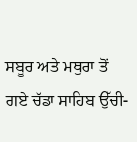ਸਬੂਰ ਅਤੇ ਮਥੁਰਾ ਤੋਂ ਗਏ ਚੱਡਾ ਸਾਹਿਬ ਉੱਚੀ-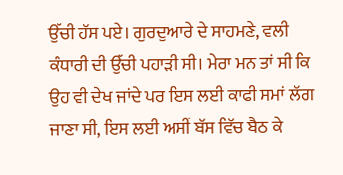ਉੱਚੀ ਹੱਸ ਪਏ। ਗੁਰਦੁਆਰੇ ਦੇ ਸਾਹਮਣੇ, ਵਲੀ ਕੰਧਾਰੀ ਦੀ ਉੱਚੀ ਪਹਾੜੀ ਸੀ। ਮੇਰਾ ਮਨ ਤਾਂ ਸੀ ਕਿ ਉਹ ਵੀ ਦੇਖ ਜਾਂਦੇ ਪਰ ਇਸ ਲਈ ਕਾਫੀ ਸਮਾਂ ਲੱਗ ਜਾਣਾ ਸੀ, ਇਸ ਲਈ ਅਸੀਂ ਬੱਸ ਵਿੱਚ ਬੈਠ ਕੇ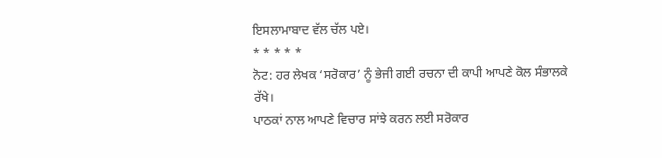ਇਸਲਾਮਾਬਾਦ ਵੱਲ ਚੱਲ ਪਏ।
* * * * *
ਨੋਟ: ਹਰ ਲੇਖਕ ‘ਸਰੋਕਾਰ’ ਨੂੰ ਭੇਜੀ ਗਈ ਰਚਨਾ ਦੀ ਕਾਪੀ ਆਪਣੇ ਕੋਲ ਸੰਭਾਲਕੇ ਰੱਖੇ।
ਪਾਠਕਾਂ ਨਾਲ ਆਪਣੇ ਵਿਚਾਰ ਸਾਂਝੇ ਕਰਨ ਲਈ ਸਰੋਕਾਰ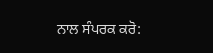ਨਾਲ ਸੰਪਰਕ ਕਰੋ: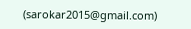(sarokar2015@gmail.com)